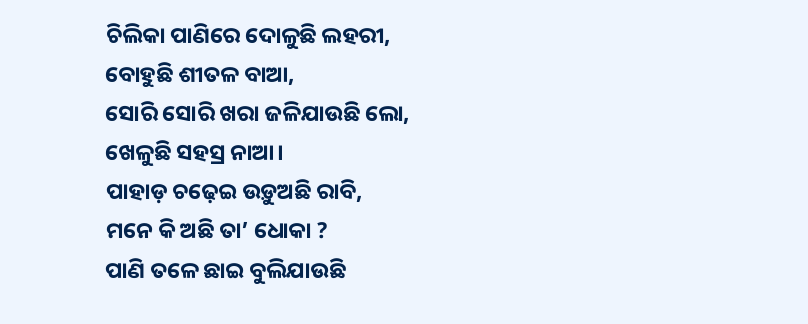ଚିଲିକା ପାଣିରେ ଦୋଳୁଛି ଲହରୀ,
ବୋହୁଛି ଶୀତଳ ବାଆ,
ସୋରି ସୋରି ଖରା ଜଳିଯାଉଛି ଲୋ,
ଖେଳୁଛି ସହସ୍ର ନାଆ।
ପାହାଡ଼ ଚଢ଼େଇ ଉଡ଼ୁଅଛି ରାବି,
ମନେ କି ଅଛି ତା’ ଧୋକା ?
ପାଣି ତଳେ ଛାଇ ବୁଲିଯାଉଛି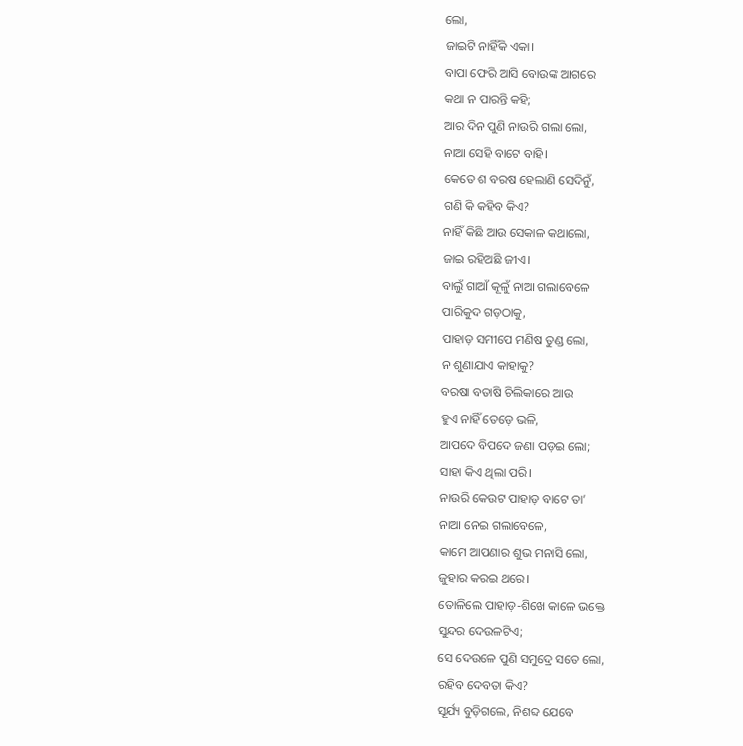ଲୋ,
ଜାଇଟି ନାହିଁକି ଏକା।
ବାପା ଫେରି ଆସି ବୋଉଙ୍କ ଆଗରେ
କଥା ନ ପାରନ୍ତି କହି;
ଆର ଦିନ ପୁଣି ନାଉରି ଗଲା ଲୋ,
ନାଆ ସେହି ବାଟେ ବାହି।
କେତେ ଶ ବରଷ ହେଲାଣି ସେଦିନୁଁ,
ଗଣି କି କହିବ କିଏ?
ନାହିଁ କିଛି ଆଉ ସେକାଳ କଥାଲୋ,
ଜାଇ ରହିଅଛି ଜୀଏ।
ବାଲୁଁ ଗାଆଁ କୂଳୁଁ ନାଆ ଗଲାବେଳେ
ପାରିକୁଦ ଗଡ଼ଠାକୁ,
ପାହାଡ଼ ସମୀପେ ମଣିଷ ତୁଣ୍ଡ ଲୋ,
ନ ଶୁଣାଯାଏ କାହାକୁ?
ବରଷା ବତାଷି ଚିଲିକାରେ ଆଉ
ହୁଏ ନାହିଁ ତେଡ଼େ ଭଳି,
ଆପଦେ ବିପଦେ ଜଣା ପଡ଼ଇ ଲୋ;
ସାହା କିଏ ଥିଲା ପରି।
ନାଉରି କେଉଟ ପାହାଡ଼ ବାଟେ ତା’
ନାଆ ନେଇ ଗଲାବେଳେ,
କାମେ ଆପଣାର ଶୁଭ ମନାସି ଲୋ,
ଜୁହାର କରଇ ଥରେ।
ତୋଳିଲେ ପାହାଡ଼-ଶିଖେ କାଳେ ଭକ୍ତେ
ସୁନ୍ଦର ଦେଉଳଟିଏ;
ସେ ଦେଉଳେ ପୁଣି ସମୁଦ୍ରେ ସତେ ଲୋ,
ରହିବ ଦେବତା କିଏ?
ସୂର୍ଯ୍ୟ ବୁଡ଼ିଗଲେ, ନିଶବ୍ଦ ଯେବେ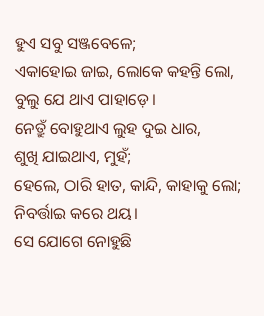ହୁଏ ସବୁ ସଞ୍ଜବେଳେ;
ଏକାହୋଇ ଜାଇ, ଲୋକେ କହନ୍ତି ଲୋ,
ବୁଲୁ ଯେ ଥାଏ ପାହାଡ଼େ।
ନେତ୍ରୁଁ ବୋହୁଥାଏ ଲୁହ ଦୁଇ ଧାର,
ଶୁଖି ଯାଇଥାଏ, ମୁହଁ;
ହେଲେ, ଠାରି ହାତ, କାନ୍ଦି, କାହାକୁ ଲୋ;
ନିବର୍ତ୍ତାଇ କରେ ଥୟ।
ସେ ଯୋଗେ ନୋହୁଛି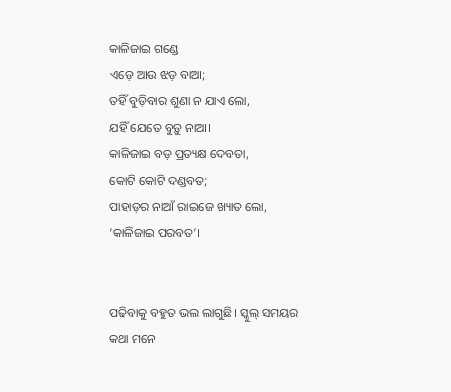କାଳିଜାଇ ଗଣ୍ଡେ
ଏଡ଼େ ଆଉ ଝଡ଼ ବାଆ;
ତହିଁ ବୁଡ଼ିବାର ଶୁଣା ନ ଯାଏ ଲୋ,
ଯହିଁ ଯେତେ ବୁଡ଼ୁ ନାଆ।
କାଳିଜାଇ ବଡ଼ ପ୍ରତ୍ୟକ୍ଷ ଦେବତା,
କୋଟି କୋଟି ଦଣ୍ଡବତ;
ପାହାଡ଼ର ନାଆଁ ରାଇଜେ ଖ୍ୟାତ ଲୋ,
‘କାଳିଜାଇ ପରବତ’।


ପଢିବାକୁ ବହୁତ ଭଲ ଲାଗୁଛି। ସ୍କୁଲ୍ ସମୟର କଥା ମନେ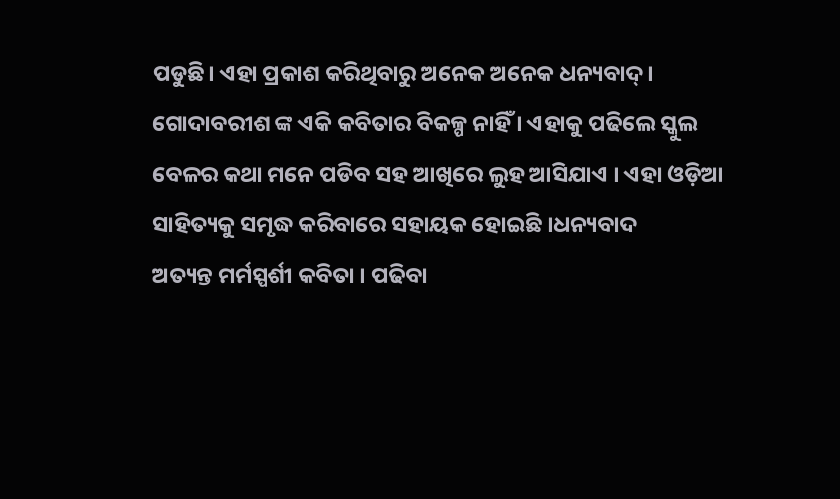ପଡୁଛି। ଏହା ପ୍ରକାଶ କରିଥିବାରୁ ଅନେକ ଅନେକ ଧନ୍ୟବାଦ୍।
ଗୋଦାବରୀଶ ଙ୍କ ଏକି କବିତାର ବିକଳ୍ପ ନାହିଁ । ଏହାକୁ ପଢିଲେ ସ୍କୁଲ ବେଳର କଥା ମନେ ପଡିବ ସହ ଆଖିରେ ଲୁହ ଆସିଯାଏ । ଏହା ଓଡ଼ିଆ ସାହିତ୍ୟକୁ ସମୃଦ୍ଧ କରିବାରେ ସହାୟକ ହୋଇଛି ।ଧନ୍ୟବାଦ
ଅତ୍ୟନ୍ତ ମର୍ମସ୍ପର୍ଶୀ କବିତା । ପଢିବା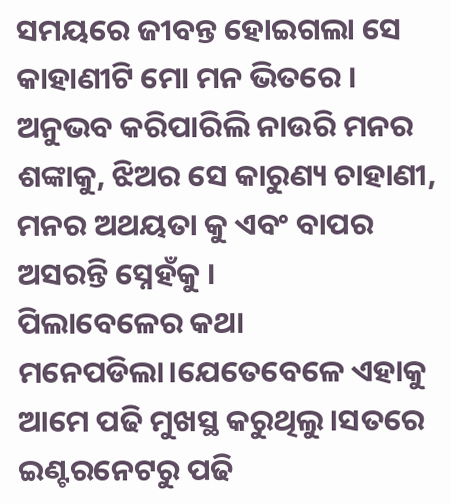ସମୟରେ ଜୀବନ୍ତ ହୋଇଗଲା ସେ କାହାଣୀଟି ମୋ ମନ ଭିତରେ । ଅନୁଭବ କରିପାରିଲି ନାଉରି ମନର ଶଙ୍କାକୁ, ଝିଅର ସେ କାରୁଣ୍ୟ ଚାହାଣୀ, ମନର ଅଥୟତା କୁ ଏବଂ ବାପର ଅସରନ୍ତି ସ୍ନେହଁକୁ ।
ପିଲାବେଳେର କଥା ମନେପଡିଲା।ଯେତେବେଳେ ଏହାକୁ ଆମେ ପଢି ମୁଖସ୍ଥ କରୁଥିଲୁ।ସତରେ ଇଣ୍ଟରନେଟରୁ ପଢି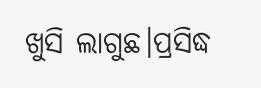ଖୁସି ଲାଗୁଛ।ପ୍ରସିଦ୍ଧ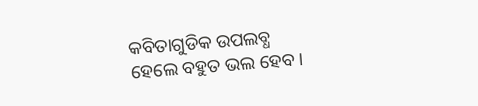କବିତାଗୁଡିକ ଉପଲବ୍ଧ ହେଲେ ବହୁତ ଭଲ ହେବ।